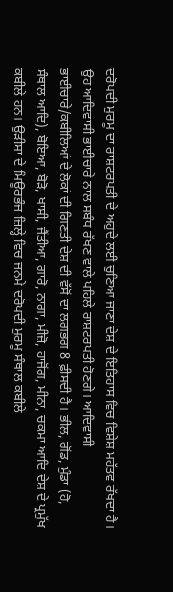ਦਰੋਪਦੀ ਮੁਰਮੂ ਦਾ ਰਾਸ਼ਟਰਪਤੀ ਦੇ ਅਹੁਦੇ ਲਈ ਚੁਣਿਆ ਜਾਣਾ ਦੇਸ਼ ਦੇ ਇਤਿਹਾਸ ਵਿਚ ਵਿਸ਼ੇਸ਼ ਮਹੱਤਵ ਰੱਖਦਾ ਹੈ। ਉਹ ਆਦਿਵਾਸੀ ਭਾਈਚਾਰੇ ਨਾਲ ਸਬੰਧ ਰੱਖਣ ਵਾਲੇ ਪਹਿਲੇ ਰਾਸ਼ਟਰਪਤੀ ਹੋਣਗੇ। ਆਦਿਵਾਸੀ ਭਾਈਚਾਰੇ/ਕਬੀਲਿਆਂ ਦੇ ਲੋਕਾਂ ਦੀ ਗਿਣਤੀ ਦੇਸ਼ ਦੀ ਵੱਸੋਂ ਦਾ ਲਗਭਗ 8 ਫ਼ੀਸਦੀ ਹੈ। ਭੀਲ, ਗੋਂਡ, ਮੁੰਡਾ (ਹੋ, ਸੰਥਾਲ ਆਦਿ), ਬੋਇਆ, ਬੋੜੋ, ਖਾਸੀ, ਜੈਂਤੀਆ, ਗਾਰੋ, ਨਾਗਾ, ਮੀਜ਼ੋ, ਹਾਜੋਂਗ, ਮੀਨਾ, ਚਕਮਾ ਆਦਿ ਦੇਸ਼ ਦੇ ਪ੍ਰਮੁੱਖ ਕਬੀਲੇ ਹਨ। ਉੜੀਸਾ ਦੇ ਮਿਊਰਭੰਜ ਜ਼ਿਲ੍ਹੇ ਵਿਚ ਜਨਮੇ ਦਰੋਪਦੀ ਮੁਰਮੂ ਸੰਥਾਲ ਕਬੀਲੇ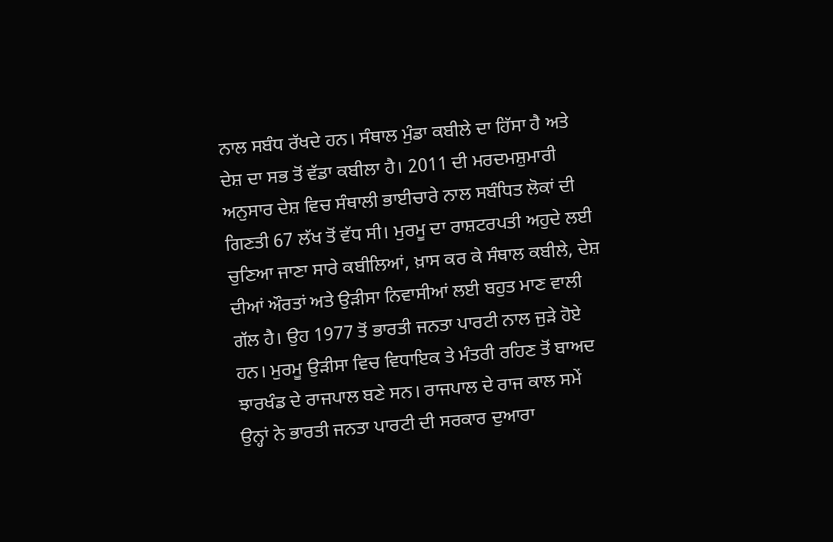ਨਾਲ ਸਬੰਧ ਰੱਖਦੇ ਹਨ। ਸੰਥਾਲ ਮੁੰਡਾ ਕਬੀਲੇ ਦਾ ਹਿੱਸਾ ਹੈ ਅਤੇ ਦੇਸ਼ ਦਾ ਸਭ ਤੋਂ ਵੱਡਾ ਕਬੀਲਾ ਹੈ। 2011 ਦੀ ਮਰਦਮਸ਼ੁਮਾਰੀ ਅਨੁਸਾਰ ਦੇਸ਼ ਵਿਚ ਸੰਥਾਲੀ ਭਾਈਚਾਰੇ ਨਾਲ ਸਬੰਧਿਤ ਲੋਕਾਂ ਦੀ ਗਿਣਤੀ 67 ਲੱਖ ਤੋਂ ਵੱਧ ਸੀ। ਮੁਰਮੂ ਦਾ ਰਾਸ਼ਟਰਪਤੀ ਅਹੁਦੇ ਲਈ ਚੁਣਿਆ ਜਾਣਾ ਸਾਰੇ ਕਬੀਲਿਆਂ, ਖ਼ਾਸ ਕਰ ਕੇ ਸੰਥਾਲ ਕਬੀਲੇ, ਦੇਸ਼ ਦੀਆਂ ਔਰਤਾਂ ਅਤੇ ਉੜੀਸਾ ਨਿਵਾਸੀਆਂ ਲਈ ਬਹੁਤ ਮਾਣ ਵਾਲੀ ਗੱਲ ਹੈ। ਉਹ 1977 ਤੋਂ ਭਾਰਤੀ ਜਨਤਾ ਪਾਰਟੀ ਨਾਲ ਜੁੜੇ ਹੋਏ ਹਨ। ਮੁਰਮੂ ਉੜੀਸਾ ਵਿਚ ਵਿਧਾਇਕ ਤੇ ਮੰਤਰੀ ਰਹਿਣ ਤੋਂ ਬਾਅਦ ਝਾਰਖੰਡ ਦੇ ਰਾਜਪਾਲ ਬਣੇ ਸਨ। ਰਾਜਪਾਲ ਦੇ ਰਾਜ ਕਾਲ ਸਮੇਂ ਉਨ੍ਹਾਂ ਨੇ ਭਾਰਤੀ ਜਨਤਾ ਪਾਰਟੀ ਦੀ ਸਰਕਾਰ ਦੁਆਰਾ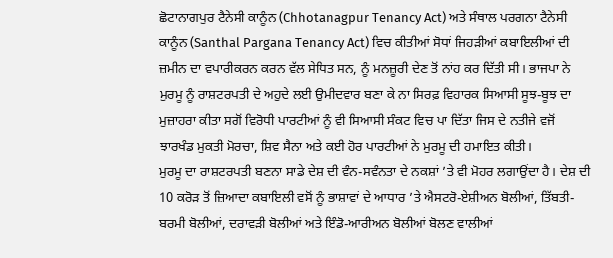ਛੋਟਾਨਾਗਪੁਰ ਟੈਨੇਸੀ ਕਾਨੂੰਨ (Chhotanagpur Tenancy Act) ਅਤੇ ਸੰਥਾਲ ਪਰਗਨਾ ਟੈਨੇਸੀ ਕਾਨੂੰਨ (Santhal Pargana Tenancy Act) ਵਿਚ ਕੀਤੀਆਂ ਸੋਧਾਂ ਜਿਹੜੀਆਂ ਕਬਾਇਲੀਆਂ ਦੀ ਜ਼ਮੀਨ ਦਾ ਵਪਾਰੀਕਰਨ ਕਰਨ ਵੱਲ ਸੇਧਿਤ ਸਨ, ਨੂੰ ਮਨਜ਼ੂਰੀ ਦੇਣ ਤੋਂ ਨਾਂਹ ਕਰ ਦਿੱਤੀ ਸੀ। ਭਾਜਪਾ ਨੇ ਮੁਰਮੂ ਨੂੰ ਰਾਸ਼ਟਰਪਤੀ ਦੇ ਅਹੁਦੇ ਲਈ ਉਮੀਦਵਾਰ ਬਣਾ ਕੇ ਨਾ ਸਿਰਫ਼ ਵਿਹਾਰਕ ਸਿਆਸੀ ਸੂਝ-ਬੂਝ ਦਾ ਮੁਜ਼ਾਹਰਾ ਕੀਤਾ ਸਗੋਂ ਵਿਰੋਧੀ ਪਾਰਟੀਆਂ ਨੂੰ ਵੀ ਸਿਆਸੀ ਸੰਕਟ ਵਿਚ ਪਾ ਦਿੱਤਾ ਜਿਸ ਦੇ ਨਤੀਜੇ ਵਜੋਂ ਝਾਰਖੰਡ ਮੁਕਤੀ ਮੋਰਚਾ, ਸ਼ਿਵ ਸੈਨਾ ਅਤੇ ਕਈ ਹੋਰ ਪਾਰਟੀਆਂ ਨੇ ਮੁਰਮੂ ਦੀ ਹਮਾਇਤ ਕੀਤੀ।
ਮੁਰਮੂ ਦਾ ਰਾਸ਼ਟਰਪਤੀ ਬਣਨਾ ਸਾਡੇ ਦੇਸ਼ ਦੀ ਵੰਨ-ਸਵੰਨਤਾ ਦੇ ਨਕਸ਼ਾਂ ’ਤੇ ਵੀ ਮੋਹਰ ਲਗਾਉਂਦਾ ਹੈ। ਦੇਸ਼ ਦੀ 10 ਕਰੋੜ ਤੋਂ ਜ਼ਿਆਦਾ ਕਬਾਇਲੀ ਵਸੋਂ ਨੂੰ ਭਾਸ਼ਾਵਾਂ ਦੇ ਆਧਾਰ ’ਤੇ ਐਸਟਰੋ-ਏਸ਼ੀਅਨ ਬੋਲੀਆਂ, ਤਿੱਬਤੀ-ਬਰਮੀ ਬੋਲੀਆਂ, ਦਰਾਵੜੀ ਬੋਲੀਆਂ ਅਤੇ ਇੰਡੋ-ਆਰੀਅਨ ਬੋਲੀਆਂ ਬੋਲਣ ਵਾਲੀਆਂ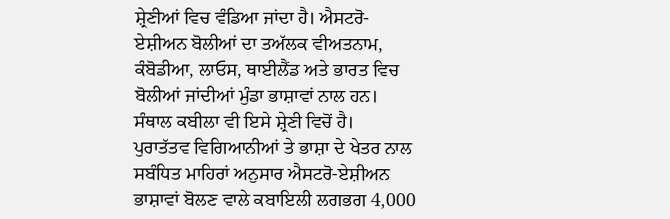ਸ਼੍ਰੇਣੀਆਂ ਵਿਚ ਵੰਡਿਆ ਜਾਂਦਾ ਹੈ। ਐਸਟਰੋ-ਏਸ਼ੀਅਨ ਬੋਲੀਆਂ ਦਾ ਤਅੱਲਕ ਵੀਅਤਨਾਮ, ਕੰਬੋਡੀਆ, ਲਾਓਸ, ਥਾਈਲੈਂਡ ਅਤੇ ਭਾਰਤ ਵਿਚ ਬੋਲੀਆਂ ਜਾਂਦੀਆਂ ਮੁੰਡਾ ਭਾਸ਼ਾਵਾਂ ਨਾਲ ਹਨ। ਸੰਥਾਲ ਕਬੀਲਾ ਵੀ ਇਸੇ ਸ਼੍ਰੇਣੀ ਵਿਚੋਂ ਹੈ।
ਪੁਰਾਤੱਤਵ ਵਿਗਿਆਨੀਆਂ ਤੇ ਭਾਸ਼ਾ ਦੇ ਖੇਤਰ ਨਾਲ ਸਬੰਧਿਤ ਮਾਹਿਰਾਂ ਅਨੁਸਾਰ ਐਸਟਰੋ-ਏਸ਼ੀਅਨ ਭਾਸ਼ਾਵਾਂ ਬੋਲਣ ਵਾਲੇ ਕਬਾਇਲੀ ਲਗਭਗ 4,000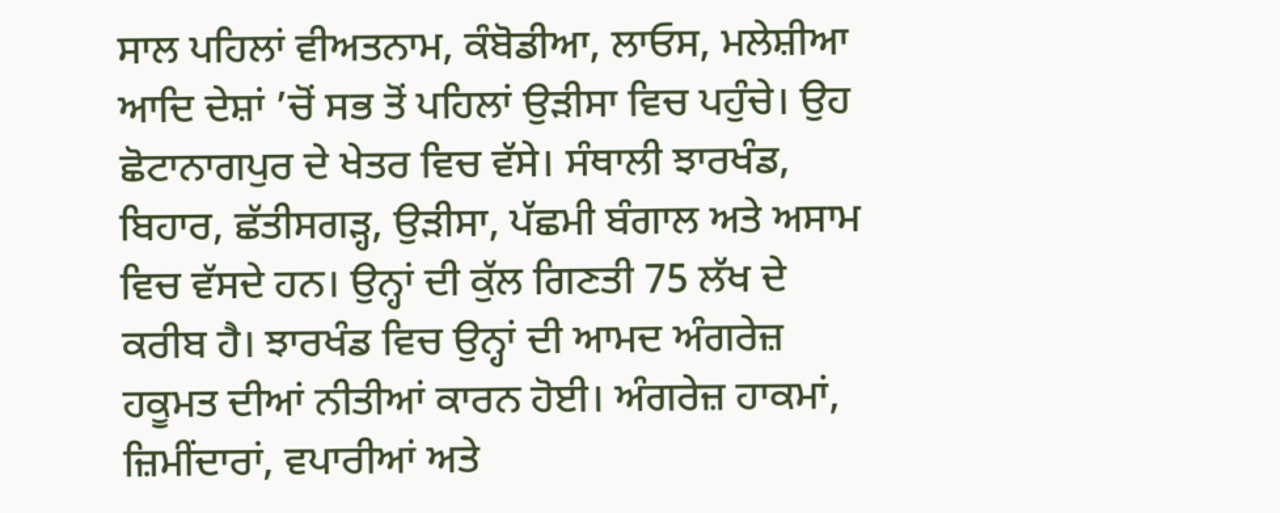ਸਾਲ ਪਹਿਲਾਂ ਵੀਅਤਨਾਮ, ਕੰਬੋਡੀਆ, ਲਾਓਸ, ਮਲੇਸ਼ੀਆ ਆਦਿ ਦੇਸ਼ਾਂ ’ਚੋਂ ਸਭ ਤੋਂ ਪਹਿਲਾਂ ਉੜੀਸਾ ਵਿਚ ਪਹੁੰਚੇ। ਉਹ ਛੋਟਾਨਾਗਪੁਰ ਦੇ ਖੇਤਰ ਵਿਚ ਵੱਸੇ। ਸੰਥਾਲੀ ਝਾਰਖੰਡ, ਬਿਹਾਰ, ਛੱਤੀਸਗੜ੍ਹ, ਉੜੀਸਾ, ਪੱਛਮੀ ਬੰਗਾਲ ਅਤੇ ਅਸਾਮ ਵਿਚ ਵੱਸਦੇ ਹਨ। ਉਨ੍ਹਾਂ ਦੀ ਕੁੱਲ ਗਿਣਤੀ 75 ਲੱਖ ਦੇ ਕਰੀਬ ਹੈ। ਝਾਰਖੰਡ ਵਿਚ ਉਨ੍ਹਾਂ ਦੀ ਆਮਦ ਅੰਗਰੇਜ਼ ਹਕੂਮਤ ਦੀਆਂ ਨੀਤੀਆਂ ਕਾਰਨ ਹੋਈ। ਅੰਗਰੇਜ਼ ਹਾਕਮਾਂ, ਜ਼ਿਮੀਂਦਾਰਾਂ, ਵਪਾਰੀਆਂ ਅਤੇ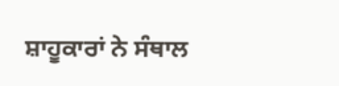ਸ਼ਾਹੂਕਾਰਾਂ ਨੇ ਸੰਥਾਲ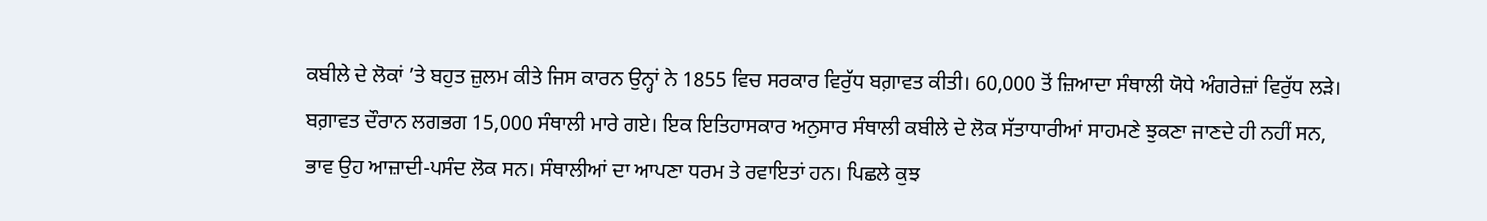ਕਬੀਲੇ ਦੇ ਲੋਕਾਂ ’ਤੇ ਬਹੁਤ ਜ਼ੁਲਮ ਕੀਤੇ ਜਿਸ ਕਾਰਨ ਉਨ੍ਹਾਂ ਨੇ 1855 ਵਿਚ ਸਰਕਾਰ ਵਿਰੁੱਧ ਬਗ਼ਾਵਤ ਕੀਤੀ। 60,000 ਤੋਂ ਜ਼ਿਆਦਾ ਸੰਥਾਲੀ ਯੋਧੇ ਅੰਗਰੇਜ਼ਾਂ ਵਿਰੁੱਧ ਲੜੇ। ਬਗ਼ਾਵਤ ਦੌਰਾਨ ਲਗਭਗ 15,000 ਸੰਥਾਲੀ ਮਾਰੇ ਗਏ। ਇਕ ਇਤਿਹਾਸਕਾਰ ਅਨੁਸਾਰ ਸੰਥਾਲੀ ਕਬੀਲੇ ਦੇ ਲੋਕ ਸੱਤਾਧਾਰੀਆਂ ਸਾਹਮਣੇ ਝੁਕਣਾ ਜਾਣਦੇ ਹੀ ਨਹੀਂ ਸਨ, ਭਾਵ ਉਹ ਆਜ਼ਾਦੀ-ਪਸੰਦ ਲੋਕ ਸਨ। ਸੰਥਾਲੀਆਂ ਦਾ ਆਪਣਾ ਧਰਮ ਤੇ ਰਵਾਇਤਾਂ ਹਨ। ਪਿਛਲੇ ਕੁਝ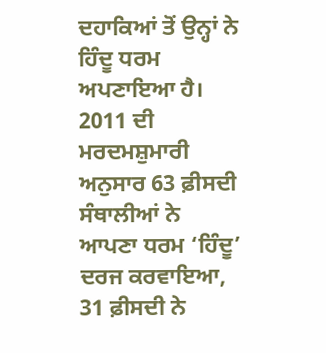ਦਹਾਕਿਆਂ ਤੋਂ ਉਨ੍ਹਾਂ ਨੇ ਹਿੰਦੂ ਧਰਮ ਅਪਣਾਇਆ ਹੈ। 2011 ਦੀ ਮਰਦਮਸ਼ੁਮਾਰੀ ਅਨੁਸਾਰ 63 ਫ਼ੀਸਦੀ ਸੰਥਾਲੀਆਂ ਨੇ ਆਪਣਾ ਧਰਮ ‘ਹਿੰਦੂ’ ਦਰਜ ਕਰਵਾਇਆ, 31 ਫ਼ੀਸਦੀ ਨੇ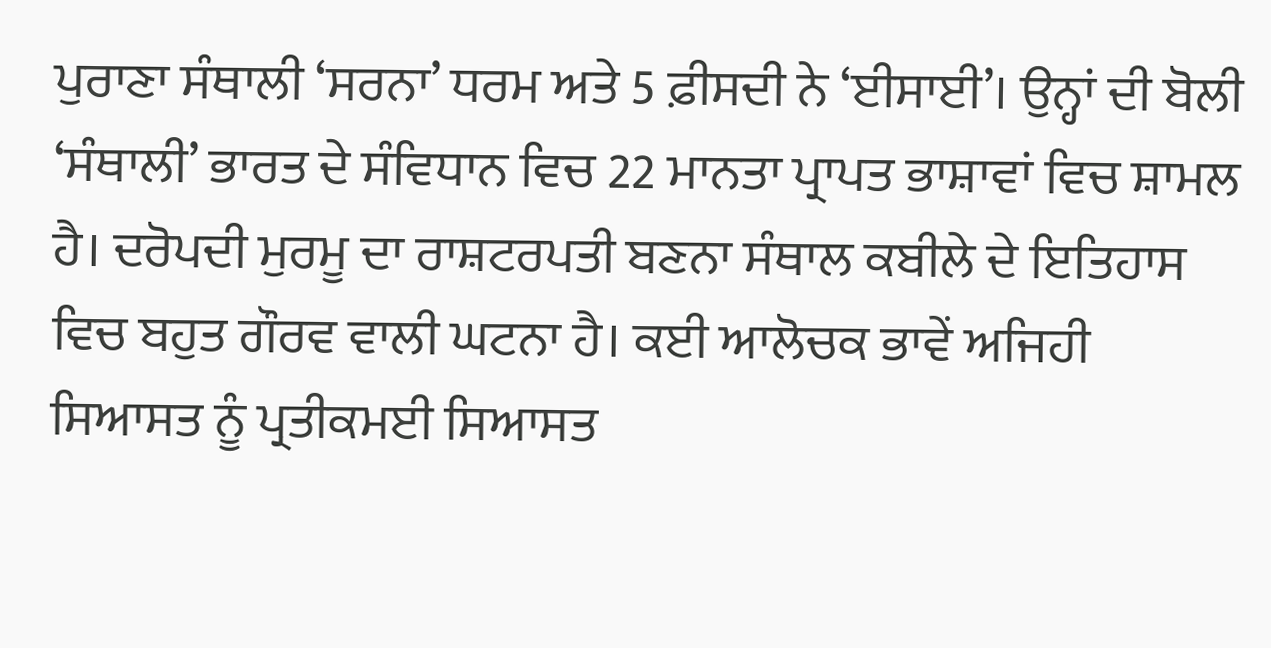ਪੁਰਾਣਾ ਸੰਥਾਲੀ ‘ਸਰਨਾ’ ਧਰਮ ਅਤੇ 5 ਫ਼ੀਸਦੀ ਨੇ ‘ਈਸਾਈ’। ਉਨ੍ਹਾਂ ਦੀ ਬੋਲੀ ‘ਸੰਥਾਲੀ’ ਭਾਰਤ ਦੇ ਸੰਵਿਧਾਨ ਵਿਚ 22 ਮਾਨਤਾ ਪ੍ਰਾਪਤ ਭਾਸ਼ਾਵਾਂ ਵਿਚ ਸ਼ਾਮਲ ਹੈ। ਦਰੋਪਦੀ ਮੁਰਮੂ ਦਾ ਰਾਸ਼ਟਰਪਤੀ ਬਣਨਾ ਸੰਥਾਲ ਕਬੀਲੇ ਦੇ ਇਤਿਹਾਸ ਵਿਚ ਬਹੁਤ ਗੌਰਵ ਵਾਲੀ ਘਟਨਾ ਹੈ। ਕਈ ਆਲੋਚਕ ਭਾਵੇਂ ਅਜਿਹੀ ਸਿਆਸਤ ਨੂੰ ਪ੍ਰਤੀਕਮਈ ਸਿਆਸਤ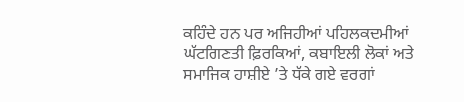ਕਹਿੰਦੇ ਹਨ ਪਰ ਅਜਿਹੀਆਂ ਪਹਿਲਕਦਮੀਆਂ ਘੱਟਗਿਣਤੀ ਫ਼ਿਰਕਿਆਂ, ਕਬਾਇਲੀ ਲੋਕਾਂ ਅਤੇ ਸਮਾਜਿਕ ਹਾਸ਼ੀਏ ’ਤੇ ਧੱਕੇ ਗਏ ਵਰਗਾਂ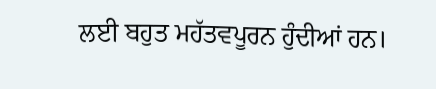ਲਈ ਬਹੁਤ ਮਹੱਤਵਪੂਰਨ ਹੁੰਦੀਆਂ ਹਨ।